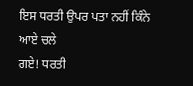ਇਸ ਧਰਤੀ ਉਪਰ ਪਤਾ ਨਹੀਂ ਕਿੰਨੇ ਆਏ ਚਲੇ
ਗਏ! ਧਰਤੀ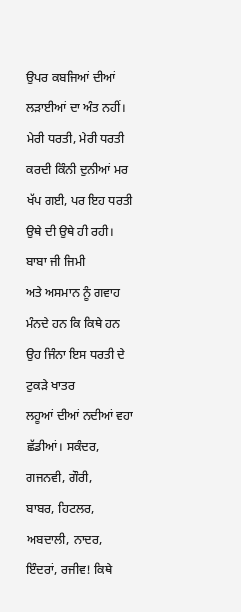ਉਪਰ ਕਬਜਿਆਂ ਦੀਆਂ ਲੜਾਈਆਂ ਦਾ ਅੰਤ ਨਹੀਂ। ਮੇਰੀ ਧਰਤੀ, ਮੇਰੀ ਧਰਤੀ
ਕਰਦੀ ਕਿੰਨੀ ਦੁਨੀਆਂ ਮਰ ਖੱਪ ਗਈ, ਪਰ ਇਹ ਧਰਤੀ ਉਥੇ ਦੀ ਉਥੇ ਹੀ ਰਹੀ। ਬਾਬਾ ਜੀ ਜਿਮੀ
ਅਤੇ ਅਸਮਾਨ ਨੂੰ ਗਵਾਹ ਮੰਨਦੇ ਹਨ ਕਿ ਕਿਥੇ ਹਨ ਉਹ ਜਿੰਨਾ ਇਸ ਧਰਤੀ ਦੇ ਟੁਕੜੇ ਖਾਤਰ
ਲਹੂਆਂ ਦੀਆਂ ਨਦੀਆਂ ਵਹਾ ਛੱਡੀਆਂ। ਸਕੰਦਰ, ਗਜਨਵੀ, ਗੌਰੀ,
ਬਾਬਰ, ਹਿਟਲਰ, ਅਬਦਾਲੀ, ਨਾਦਰ, ਇੰਦਰਾਂ, ਰਜੀਵ! ਕਿਥੇ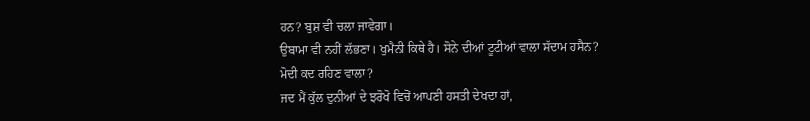ਹਨ? ਬੁਸ਼ ਵੀ ਚਲਾ ਜਾਵੇਗਾ।
ਉਬਾਮਾ ਵੀ ਨਹੀਂ ਲੱਭਣਾ। ਖੁਮੈਨੀ ਕਿਥੇ ਹੈ। ਸੋਨੇ ਦੀਆਂ ਟੂਟੀਆਂ ਵਾਲਾ ਸੱਦਾਮ ਹਸੈਨ?
ਮੋਦੀ ਕਦ ਰਹਿਣ ਵਾਲਾ?
ਜਦ ਮੈਂ ਕੁੱਲ ਦੁਨੀਆਂ ਦੇ ਝਰੋਖੋ ਵਿਚੋਂ ਆਪਣੀ ਹਸਤੀ ਦੇਖਦਾ ਹਾਂ,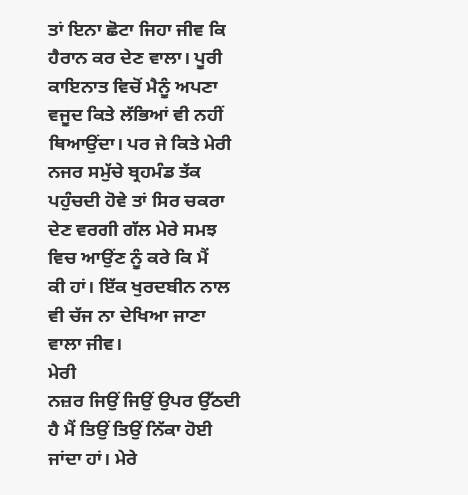ਤਾਂ ਇਨਾ ਛੋਟਾ ਜਿਹਾ ਜੀਵ ਕਿ ਹੈਰਾਨ ਕਰ ਦੇਣ ਵਾਲਾ। ਪੂਰੀ ਕਾਇਨਾਤ ਵਿਚੋਂ ਮੈਨੂੰ ਅਪਣਾ
ਵਜੂਦ ਕਿਤੇ ਲੱਭਿਆਂ ਵੀ ਨਹੀਂ ਥਿਆਉਂਦਾ। ਪਰ ਜੇ ਕਿਤੇ ਮੇਰੀ ਨਜਰ ਸਮੁੱਚੇ ਬ੍ਰਹਮੰਡ ਤੱਕ
ਪਹੁੰਚਦੀ ਹੋਵੇ ਤਾਂ ਸਿਰ ਚਕਰਾ ਦੇਣ ਵਰਗੀ ਗੱਲ ਮੇਰੇ ਸਮਝ ਵਿਚ ਆਉਂਣ ਨੂੰ ਕਰੇ ਕਿ ਮੈਂ
ਕੀ ਹਾਂ। ਇੱਕ ਖੁਰਦਬੀਨ ਨਾਲ ਵੀ ਚੱਜ ਨਾ ਦੇਖਿਆ ਜਾਣਾ ਵਾਲਾ ਜੀਵ।
ਮੇਰੀ
ਨਜ਼ਰ ਜਿਉਂ ਜਿਉਂ ਉਪਰ ਉੱਠਦੀ ਹੈ ਮੈਂ ਤਿਉਂ ਤਿਉਂ ਨਿੱਕਾ ਹੋਈ ਜਾਂਦਾ ਹਾਂ। ਮੇਰੇ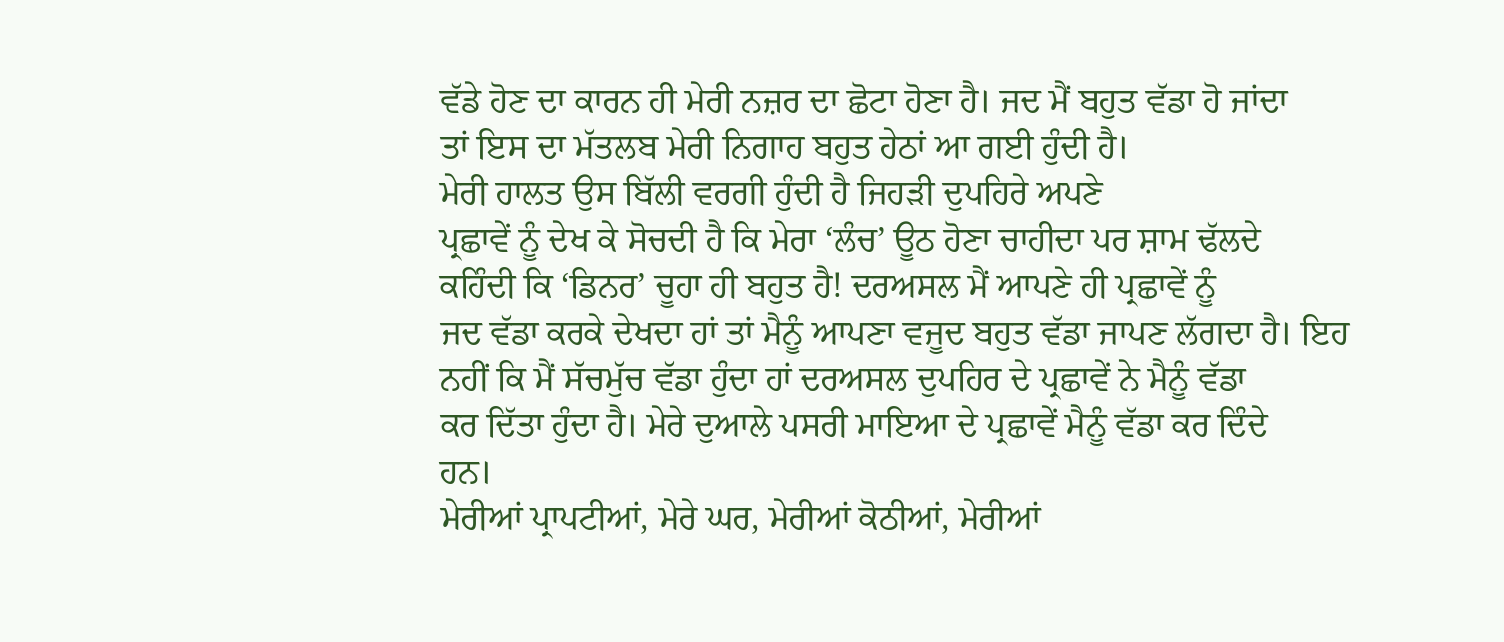ਵੱਡੇ ਹੋਣ ਦਾ ਕਾਰਨ ਹੀ ਮੇਰੀ ਨਜ਼ਰ ਦਾ ਛੋਟਾ ਹੋਣਾ ਹੈ। ਜਦ ਮੈਂ ਬਹੁਤ ਵੱਡਾ ਹੋ ਜਾਂਦਾ
ਤਾਂ ਇਸ ਦਾ ਮੱਤਲਬ ਮੇਰੀ ਨਿਗਾਹ ਬਹੁਤ ਹੇਠਾਂ ਆ ਗਈ ਹੁੰਦੀ ਹੈ।
ਮੇਰੀ ਹਾਲਤ ਉਸ ਬਿੱਲੀ ਵਰਗੀ ਹੁੰਦੀ ਹੈ ਜਿਹੜੀ ਦੁਪਹਿਰੇ ਅਪਣੇ
ਪ੍ਰਛਾਵੇਂ ਨੂੰ ਦੇਖ ਕੇ ਸੋਚਦੀ ਹੈ ਕਿ ਮੇਰਾ ‘ਲੰਚ’ ਊਠ ਹੋਣਾ ਚਾਹੀਦਾ ਪਰ ਸ਼ਾਮ ਢੱਲਦੇ
ਕਹਿੰਦੀ ਕਿ ‘ਡਿਨਰ’ ਚੂਹਾ ਹੀ ਬਹੁਤ ਹੈ! ਦਰਅਸਲ ਮੈਂ ਆਪਣੇ ਹੀ ਪ੍ਰਛਾਵੇਂ ਨੂੰ
ਜਦ ਵੱਡਾ ਕਰਕੇ ਦੇਖਦਾ ਹਾਂ ਤਾਂ ਮੈਨੂੰ ਆਪਣਾ ਵਜੂਦ ਬਹੁਤ ਵੱਡਾ ਜਾਪਣ ਲੱਗਦਾ ਹੈ। ਇਹ
ਨਹੀਂ ਕਿ ਮੈਂ ਸੱਚਮੁੱਚ ਵੱਡਾ ਹੁੰਦਾ ਹਾਂ ਦਰਅਸਲ ਦੁਪਹਿਰ ਦੇ ਪ੍ਰਛਾਵੇਂ ਨੇ ਮੈਨੂੰ ਵੱਡਾ
ਕਰ ਦਿੱਤਾ ਹੁੰਦਾ ਹੈ। ਮੇਰੇ ਦੁਆਲੇ ਪਸਰੀ ਮਾਇਆ ਦੇ ਪ੍ਰਛਾਵੇਂ ਮੈਨੂੰ ਵੱਡਾ ਕਰ ਦਿੰਦੇ
ਹਨ।
ਮੇਰੀਆਂ ਪ੍ਰਾਪਟੀਆਂ, ਮੇਰੇ ਘਰ, ਮੇਰੀਆਂ ਕੋਠੀਆਂ, ਮੇਰੀਆਂ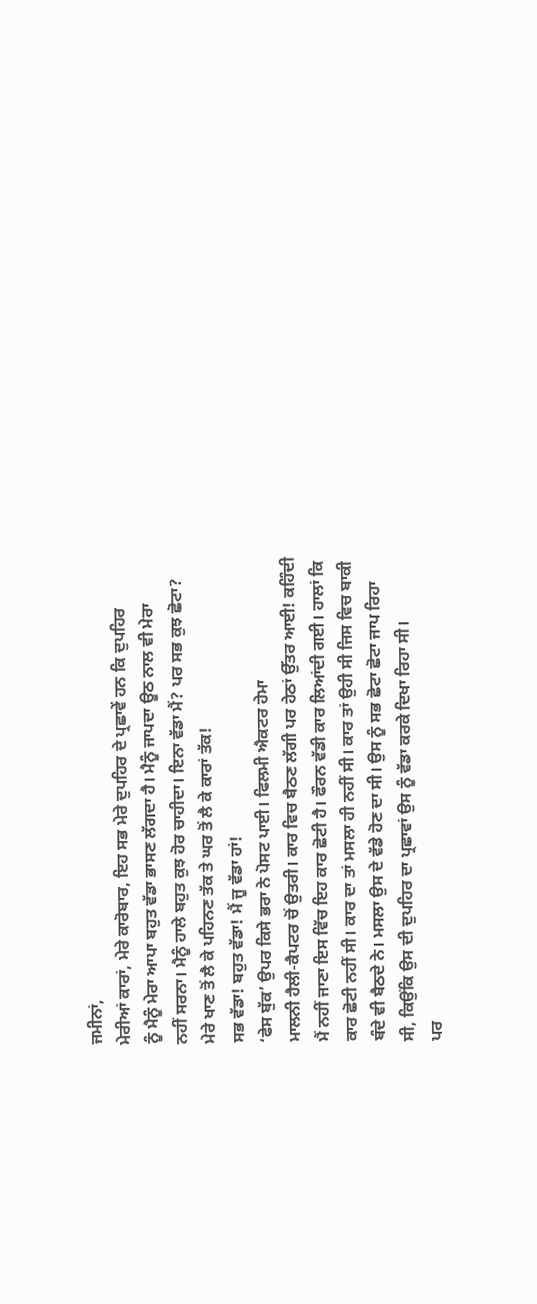ਜਮੀਨਾਂ,
ਮੇਰੀਆਂ ਕਾਰਾਂ, ਮੇਰੇ ਕਾਰੋਬਾਰ, ਇਹ ਸਭ ਮੇਰੇ ਦੁਪਹਿਰ ਦੇ ਪ੍ਰਛਾਵੇਂ ਹਨ ਕਿ ਦੁਪਹਿਰ
ਨੂੰ ਮੈਨੂੰ ਮੇਰਾ ਆਪਾ ਬਹੁਤ ਵੱਡਾ ਭਾਸਣ ਲੱਗਦਾ ਹੈ। ਮੈਨੂੰ ਜਾਪਦਾ ਊਠ ਨਾਲ ਵੀ ਮੇਰਾ
ਨਹੀਂ ਸਰਨਾ। ਮੈਨੂੰ ਹਾਲੇ ਬਹੁਤ ਕੁਝ ਹੋਰ ਚਾਹੀਦਾ। ਇਨਾ ਵੱਡਾ ਮੈਂ? ਪਰ ਸਭ ਕੁਝ ਛੋਟਾ?
ਮੇਰੇ ਖਾਣ ਤੋਂ ਲੈ ਕੇ ਪਹਿਨਣ ਤੱਕ ਤੇ ਘਰ ਤੋਂ ਲੈ ਕੇ ਕਾਰਾਂ ਤੱਕ!
ਸਭ ਵੱਡਾ! ਬਹੁਤ ਵੱਡਾ! ਮੈਂ ਜੂ ਵੱਡਾ ਹਾਂ!
‘ਫੇਸ ਬੁੱਕ’ ਉਪਰ ਕਿਸੇ ਭਰਾ ਨੇ ਪੋਸਟ ਪਾਈ। ਫਿਲਮੀ ਐਕਟਰ ਹੇਮਾ
ਮਾਲਨੀ ਹੈਲੀ-ਕੈਪਟਰ ਚੋਂ ਉਤਰੀ। ਕਾਰ ਵਿਚ ਬੈਠਣ ਲੱਗੀ ਪਰ ਹੇਠਾਂ ਉੱਤਰ ਆਈ! ਕਹਿੰਦੀ
ਮੈਂ ਨਹੀਂ ਜਾਣਾ ਇਸ ਵਿੱਚ ਇਹ ਕਾਰ ਛੋਟੀ ਹੈ। ਫੌਰਨ ਵੱਡੀ ਕਾਰ ਲਿਆਂਦੀ ਗਈ। ਹਾਲਾਂ ਕਿ
ਕਾਰ ਛੋਟੀ ਨਹੀਂ ਸੀ। ਕਾਰ ਦਾ ਤਾਂ ਮਸਲਾ ਹੀ ਨਹੀਂ ਸੀ। ਕਾਰ ਤਾਂ ਉਹੀ ਸੀ ਜਿਸ ਵਿਚ ਬਾਕੀ
ਬੰਦੇ ਵੀ ਬੈਠਦੇ ਨੇ। ਮਸਲਾ ਉਸ ਦੇ ਵੱਡੇ ਹੋਣ ਦਾ ਸੀ। ਉਸ ਨੂੰ ਸਭ ਛੋਟਾ ਛੋਟਾ ਜਾਪ ਰਿਹਾ
ਸੀ, ਕਿਉਂਕਿ ਉਸ ਦੀ ਦੁਪਹਿਰ ਦਾ ਪ੍ਰਛਾਵਾਂ ਉਸ ਨੂੰ ਵੱਡਾ ਕਰਕੇ ਦਿਖਾ ਰਿਹਾ ਸੀ।
ਪਰ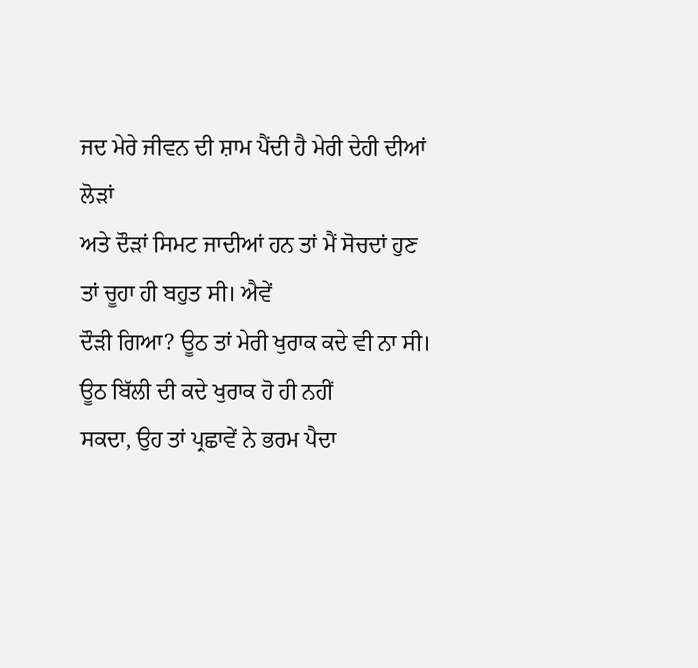ਜਦ ਮੇਰੇ ਜੀਵਨ ਦੀ ਸ਼ਾਮ ਪੈਂਦੀ ਹੈ ਮੇਰੀ ਦੇਹੀ ਦੀਆਂ ਲੋੜਾਂ
ਅਤੇ ਦੌੜਾਂ ਸਿਮਟ ਜਾਦੀਆਂ ਹਨ ਤਾਂ ਮੈਂ ਸੋਚਦਾਂ ਹੁਣ ਤਾਂ ਚੂਹਾ ਹੀ ਬਹੁਤ ਸੀ। ਐਵੇਂ
ਦੌੜੀ ਗਿਆ? ਊਠ ਤਾਂ ਮੇਰੀ ਖੁਰਾਕ ਕਦੇ ਵੀ ਨਾ ਸੀ। ਊਠ ਬਿੱਲੀ ਦੀ ਕਦੇ ਖੁਰਾਕ ਹੋ ਹੀ ਨਹੀਂ
ਸਕਦਾ, ਉਹ ਤਾਂ ਪ੍ਰਛਾਵੇਂ ਨੇ ਭਰਮ ਪੈਦਾ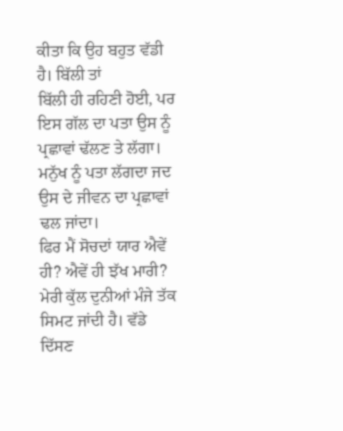ਕੀਤਾ ਕਿ ਉਹ ਬਹੁਤ ਵੱਡੀ ਹੈ। ਬਿੱਲੀ ਤਾਂ
ਬਿੱਲੀ ਹੀ ਰਹਿਣੀ ਹੋਈ, ਪਰ ਇਸ ਗੱਲ ਦਾ ਪਤਾ ਉਸ ਨੂੰ ਪ੍ਰਛਾਵਾਂ ਢੱਲਣ ਤੇ ਲੱਗਾ।
ਮਨੁੱਖ ਨੂੰ ਪਤਾ ਲੱਗਦਾ ਜਦ ਉਸ ਦੇ ਜੀਵਨ ਦਾ ਪ੍ਰਛਾਵਾਂ ਢਲ ਜਾਂਦਾ।
ਫਿਰ ਮੈਂ ਸੋਚਦਾਂ ਯਾਰ ਐਵੇਂ ਹੀ? ਐਵੇਂ ਹੀ ਝੱਖ ਮਾਰੀ? ਮੇਰੀ ਕੁੱਲ ਦੁਨੀਆਂ ਮੰਜੇ ਤੱਕ
ਸਿਮਟ ਜਾਂਦੀ ਹੈ। ਵੱਡੇ ਦਿੱਸਣ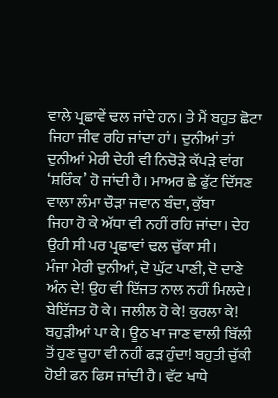ਵਾਲੇ ਪ੍ਰਛਾਵੇਂ ਢਲ ਜਾਂਦੇ ਹਨ। ਤੇ ਮੈਂ ਬਹੁਤ ਛੋਟਾ
ਜਿਹਾ ਜੀਵ ਰਹਿ ਜਾਂਦਾ ਹਾਂ। ਦੁਨੀਆਂ ਤਾਂ ਦੁਨੀਆਂ ਮੇਰੀ ਦੇਹੀ ਵੀ ਨਿਚੋੜੇ ਕੱਪੜੇ ਵਾਂਗ
‘ਸ਼ਰਿੰਕ’ ਹੋ ਜਾਂਦੀ ਹੈ। ਮਾਅਰ ਛੇ ਫੁੱਟ ਦਿੱਸਣ ਵਾਲਾ ਲੰਮਾ ਚੌੜਾ ਜਵਾਨ ਬੰਦਾ, ਕੁੱਬਾ
ਜਿਹਾ ਹੋ ਕੇ ਅੱਧਾ ਵੀ ਨਹੀਂ ਰਹਿ ਜਾਂਦਾ। ਦੇਹ ਉਹੀ ਸੀ ਪਰ ਪ੍ਰਛਾਵਾਂ ਢਲ ਚੁੱਕਾ ਸੀ।
ਮੰਜਾ ਮੇਰੀ ਦੁਨੀਆਂ, ਦੋ ਘੁੱਟ ਪਾਣੀ, ਦੋ ਦਾਣੇ ਅੰਨ ਦੇ! ਉਹ ਵੀ ਇੱਜਤ ਨਾਲ ਨਹੀਂ ਮਿਲਦੇ।
ਬੇਇੱਜਤ ਹੋ ਕੇ। ਜਲੀਲ ਹੋ ਕੇ! ਕੁਰਲਾ ਕੇ! ਬਹੁੜੀਆਂ ਪਾ ਕੇ। ਊਠ ਖਾ ਜਾਣ ਵਾਲੀ ਬਿੱਲੀ
ਤੋਂ ਹੁਣ ਚੂਹਾ ਵੀ ਨਹੀਂ ਫੜ ਹੁੰਦਾ! ਬਹੁਤੀ ਚੁੱਕੀ ਹੋਈ ਫਨ ਫਿਸ ਜਾਂਦੀ ਹੈ। ਵੱਟ ਖਾਧੇ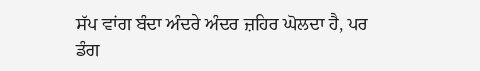ਸੱਪ ਵਾਂਗ ਬੰਦਾ ਅੰਦਰੇ ਅੰਦਰ ਜ਼ਹਿਰ ਘੋਲਦਾ ਹੈ, ਪਰ ਡੰਗ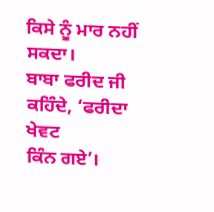ਕਿਸੇ ਨੂੰ ਮਾਰ ਨਹੀਂ ਸਕਦਾ।
ਬਾਬਾ ਫਰੀਦ ਜੀ ਕਹਿੰਦੇ, ‘ਫਰੀਦਾ ਖੇਵਟ
ਕਿੰਨ ਗਏ’।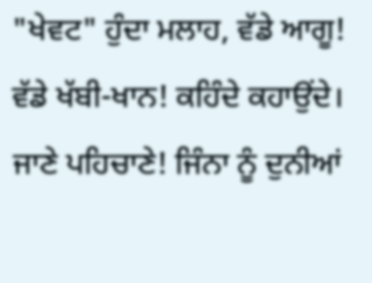"ਖੇਵਟ" ਹੁੰਦਾ ਮਲਾਹ, ਵੱਡੇ ਆਗੂ!
ਵੱਡੇ ਖੱਬੀ-ਖਾਨ! ਕਹਿੰਦੇ ਕਹਾਉਂਦੇ। ਜਾਣੇ ਪਹਿਚਾਣੇ! ਜਿੰਨਾ ਨੂੰ ਦੁਨੀਆਂ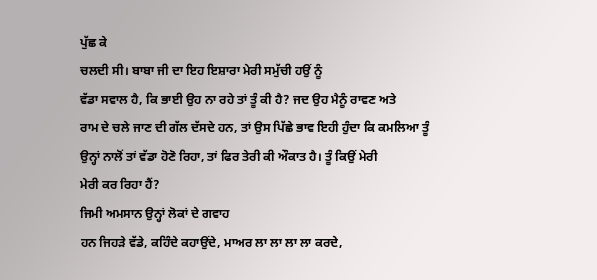ਪੁੱਛ ਕੇ
ਚਲਦੀ ਸੀ। ਬਾਬਾ ਜੀ ਦਾ ਇਹ ਇਸ਼ਾਰਾ ਮੇਰੀ ਸਮੁੱਚੀ ਹਉਂ ਨੂੰ
ਵੱਡਾ ਸਵਾਲ ਹੈ, ਕਿ ਭਾਈ ਉਹ ਨਾ ਰਹੇ ਤਾਂ ਤੂੰ ਕੀ ਹੈ? ਜਦ ਉਹ ਮੈਨੂੰ ਰਾਵਣ ਅਤੇ
ਰਾਮ ਦੇ ਚਲੇ ਜਾਣ ਦੀ ਗੱਲ ਦੱਸਦੇ ਹਨ, ਤਾਂ ਉਸ ਪਿੱਛੇ ਭਾਵ ਇਹੀ ਹੁੰਦਾ ਕਿ ਕਮਲਿਆ ਤੂੰ
ਉਨ੍ਹਾਂ ਨਾਲੋਂ ਤਾਂ ਵੱਡਾ ਹੋਣੋ ਰਿਹਾ, ਤਾਂ ਫਿਰ ਤੇਰੀ ਕੀ ਔਕਾਤ ਹੈ। ਤੂੰ ਕਿਉਂ ਮੇਰੀ
ਮੇਰੀ ਕਰ ਰਿਹਾ ਹੈਂ?
ਜਿਮੀ ਅਮਸਾਨ ਉਨ੍ਹਾਂ ਲੋਕਾਂ ਦੇ ਗਵਾਹ
ਹਨ ਜਿਹੜੇ ਵੱਡੇ, ਕਹਿੰਦੇ ਕਹਾਉਂਦੇ, ਮਾਅਰ ਲਾ ਲਾ ਲਾ ਲਾ ਕਰਦੇ,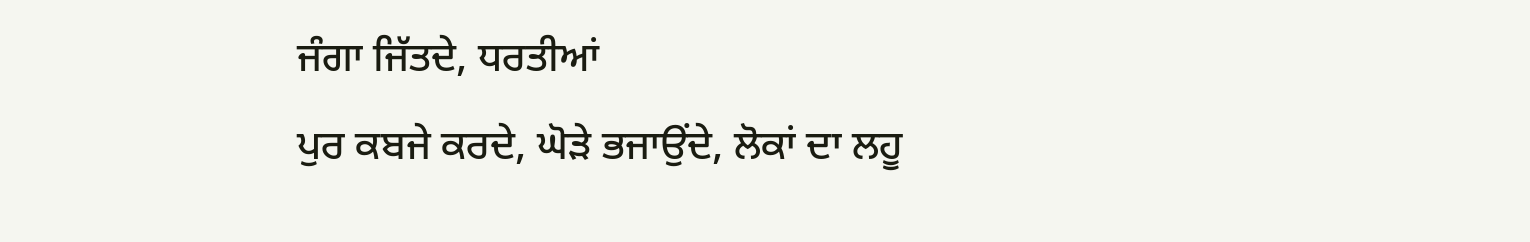ਜੰਗਾ ਜਿੱਤਦੇ, ਧਰਤੀਆਂ
ਪੁਰ ਕਬਜੇ ਕਰਦੇ, ਘੋੜੇ ਭਜਾਉਂਦੇ, ਲੋਕਾਂ ਦਾ ਲਹੂ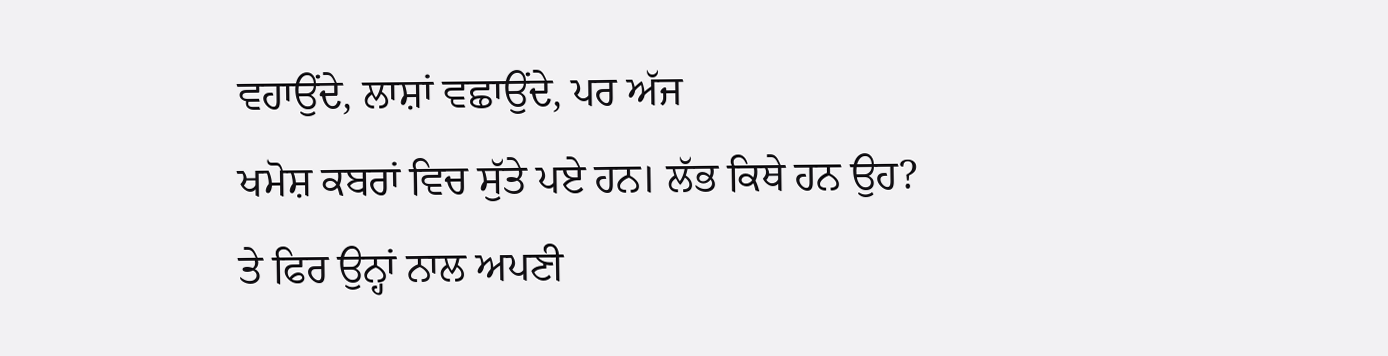ਵਹਾਉਂਦੇ, ਲਾਸ਼ਾਂ ਵਛਾਉਂਦੇ, ਪਰ ਅੱਜ
ਖਮੋਸ਼ ਕਬਰਾਂ ਵਿਚ ਸੁੱਤੇ ਪਏ ਹਨ। ਲੱਭ ਕਿਥੇ ਹਨ ਉਹ?
ਤੇ ਫਿਰ ਉਨ੍ਹਾਂ ਨਾਲ ਅਪਣੀ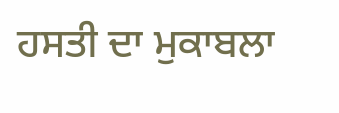ਹਸਤੀ ਦਾ ਮੁਕਾਬਲਾ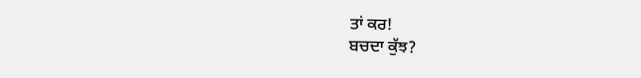ਤਾਂ ਕਰ!
ਬਚਦਾ ਕੁੱਝ?